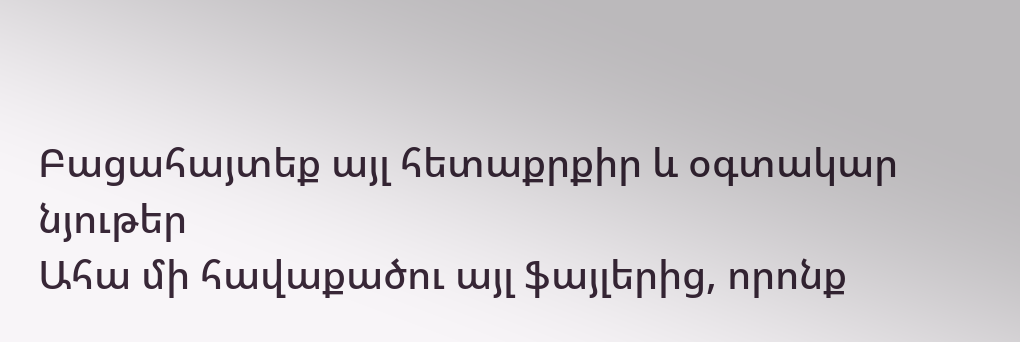Բացահայտեք այլ հետաքրքիր և օգտակար նյութեր
Ահա մի հավաքածու այլ ֆայլերից, որոնք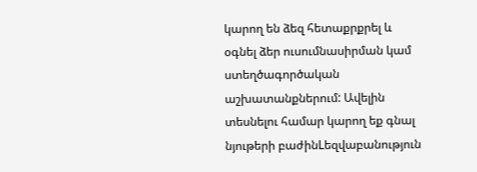կարող են ձեզ հետաքրքրել և օգնել ձեր ուսումնասիրման կամ ստեղծագործական աշխատանքներում: Ավելին տեսնելու համար կարող եք գնալ նյութերի բաժինLեզվաբանություն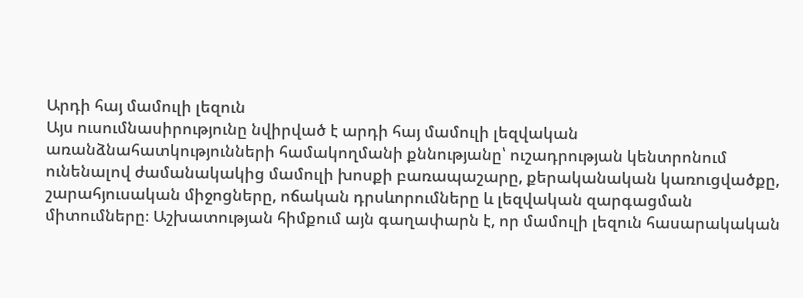Արդի հայ մամուլի լեզուն
Այս ուսումնասիրությունը նվիրված է արդի հայ մամուլի լեզվական առանձնահատկությունների համակողմանի քննությանը՝ ուշադրության կենտրոնում ունենալով ժամանակակից մամուլի խոսքի բառապաշարը, քերականական կառուցվածքը, շարահյուսական միջոցները, ոճական դրսևորումները և լեզվական զարգացման միտումները։ Աշխատության հիմքում այն գաղափարն է, որ մամուլի լեզուն հասարակական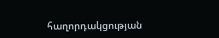հաղորդակցության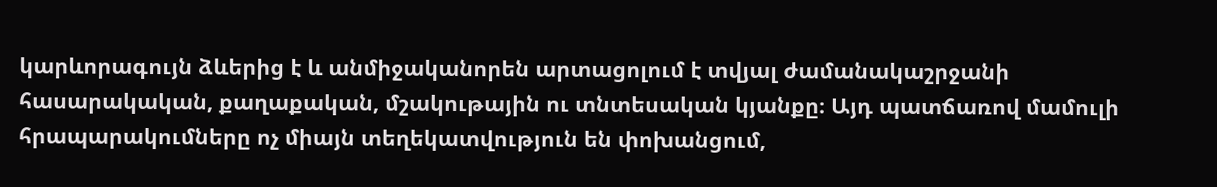կարևորագույն ձևերից է և անմիջականորեն արտացոլում է տվյալ ժամանակաշրջանի հասարակական, քաղաքական, մշակութային ու տնտեսական կյանքը։ Այդ պատճառով մամուլի հրապարակումները ոչ միայն տեղեկատվություն են փոխանցում,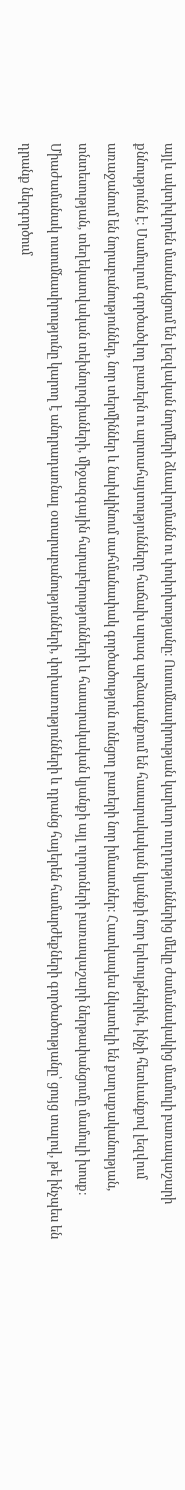այլև ակտիվորեն մասնակցում են լեզվական նորմերի ձևավորմանն ու փոփոխությանը։ Ուսումնասիրության կարևոր ուղղություններից մեկը ժամանակակից մամուլի բառապաշարի քննությունն է։ Մամուլում գործածվող բառերն ու արտահայտությունները հաճախ արագ արձագանքում են հասարակական կյանքի նոր երևույթներին, ինչի հետևանքով լեզվում առաջանում են նորաբանություններ, նոր տերմիններ և նախկինում սահմանափակ գործածություն ունեցող բառերի նոր իմաստներ։ Հատկապես նկատելի են քաղաքականության, տնտեսության, տեղեկատվական տեխնոլոգիաների, միջազգային հարաբերությունների և հասարակական կյանքի այլ ոլորտների բառապաշարի ներթափանցումը մամուլի խոսք։ Միաժամանակ ուսումնասիրությունը կարող է անդրադառնալ օտարաբանությունների, փոխառությունների և դրանց հայերեն համարժեքների գործածությանը՝ ցույց տալով, թե ինչպես են դրանք ներգործում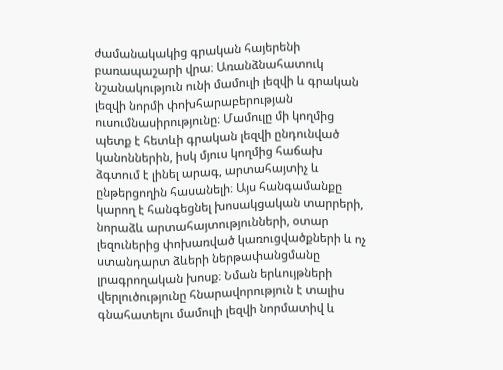ժամանակակից գրական հայերենի բառապաշարի վրա։ Առանձնահատուկ նշանակություն ունի մամուլի լեզվի և գրական լեզվի նորմի փոխհարաբերության ուսումնասիրությունը։ Մամուլը մի կողմից պետք է հետևի գրական լեզվի ընդունված կանոններին, իսկ մյուս կողմից հաճախ ձգտում է լինել արագ, արտահայտիչ և ընթերցողին հասանելի։ Այս հանգամանքը կարող է հանգեցնել խոսակցական տարրերի, նորաձև արտահայտությունների, օտար լեզուներից փոխառված կառուցվածքների և ոչ ստանդարտ ձևերի ներթափանցմանը լրագրողական խոսք։ Նման երևույթների վերլուծությունը հնարավորություն է տալիս գնահատելու մամուլի լեզվի նորմատիվ և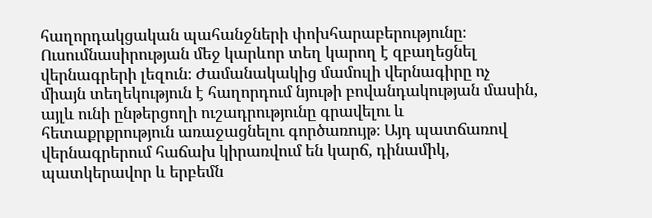հաղորդակցական պահանջների փոխհարաբերությունը։ Ուսումնասիրության մեջ կարևոր տեղ կարող է զբաղեցնել վերնագրերի լեզուն։ Ժամանակակից մամուլի վերնագիրը ոչ միայն տեղեկություն է հաղորդում նյութի բովանդակության մասին, այլև ունի ընթերցողի ուշադրությունը գրավելու և հետաքրքրություն առաջացնելու գործառույթ։ Այդ պատճառով վերնագրերում հաճախ կիրառվում են կարճ, դինամիկ, պատկերավոր և երբեմն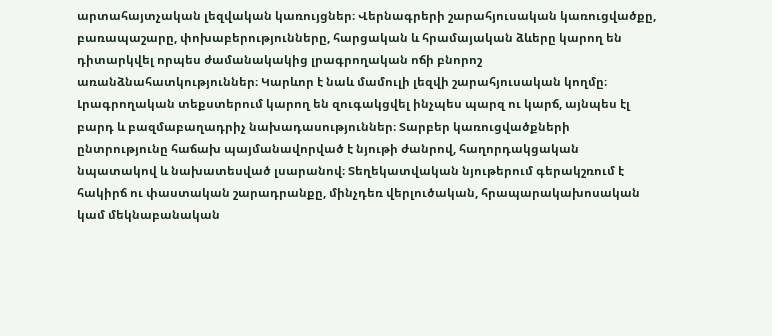արտահայտչական լեզվական կառույցներ։ Վերնագրերի շարահյուսական կառուցվածքը, բառապաշարը, փոխաբերությունները, հարցական և հրամայական ձևերը կարող են դիտարկվել որպես ժամանակակից լրագրողական ոճի բնորոշ առանձնահատկություններ։ Կարևոր է նաև մամուլի լեզվի շարահյուսական կողմը։ Լրագրողական տեքստերում կարող են զուգակցվել ինչպես պարզ ու կարճ, այնպես էլ բարդ և բազմաբաղադրիչ նախադասություններ։ Տարբեր կառուցվածքների ընտրությունը հաճախ պայմանավորված է նյութի ժանրով, հաղորդակցական նպատակով և նախատեսված լսարանով։ Տեղեկատվական նյութերում գերակշռում է հակիրճ ու փաստական շարադրանքը, մինչդեռ վերլուծական, հրապարակախոսական կամ մեկնաբանական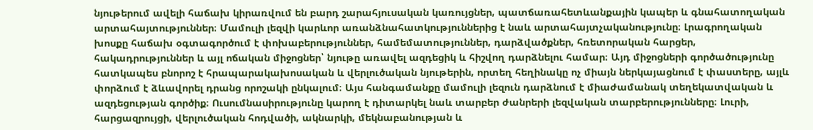նյութերում ավելի հաճախ կիրառվում են բարդ շարահյուսական կառույցներ, պատճառահետևանքային կապեր և գնահատողական արտահայտություններ։ Մամուլի լեզվի կարևոր առանձնահատկություններից է նաև արտահայտչականությունը։ Լրագրողական խոսքը հաճախ օգտագործում է փոխաբերություններ, համեմատություններ, դարձվածքներ, հռետորական հարցեր, հակադրություններ և այլ ոճական միջոցներ՝ նյութը առավել ազդեցիկ և հիշվող դարձնելու համար։ Այդ միջոցների գործածությունը հատկապես բնորոշ է հրապարակախոսական և վերլուծական նյութերին, որտեղ հեղինակը ոչ միայն ներկայացնում է փաստերը, այլև փորձում է ձևավորել դրանց որոշակի ընկալում։ Այս հանգամանքը մամուլի լեզուն դարձնում է միաժամանակ տեղեկատվական և ազդեցության գործիք։ Ուսումնասիրությունը կարող է դիտարկել նաև տարբեր ժանրերի լեզվական տարբերությունները։ Լուրի, հարցազրույցի, վերլուծական հոդվածի, ակնարկի, մեկնաբանության և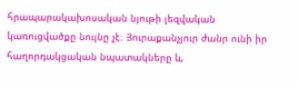հրապարակախոսական նյութի լեզվական կառուցվածքը նույնը չէ։ Յուրաքանչյուր ժանր ունի իր հաղորդակցական նպատակները և,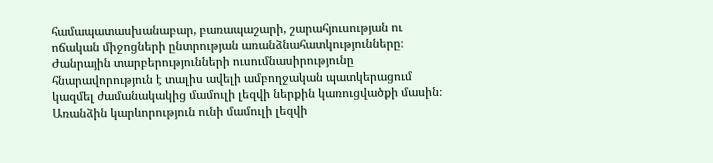համապատասխանաբար, բառապաշարի, շարահյուսության ու ոճական միջոցների ընտրության առանձնահատկությունները։ Ժանրային տարբերությունների ուսումնասիրությունը հնարավորություն է տալիս ավելի ամբողջական պատկերացում կազմել ժամանակակից մամուլի լեզվի ներքին կառուցվածքի մասին։ Առանձին կարևորություն ունի մամուլի լեզվի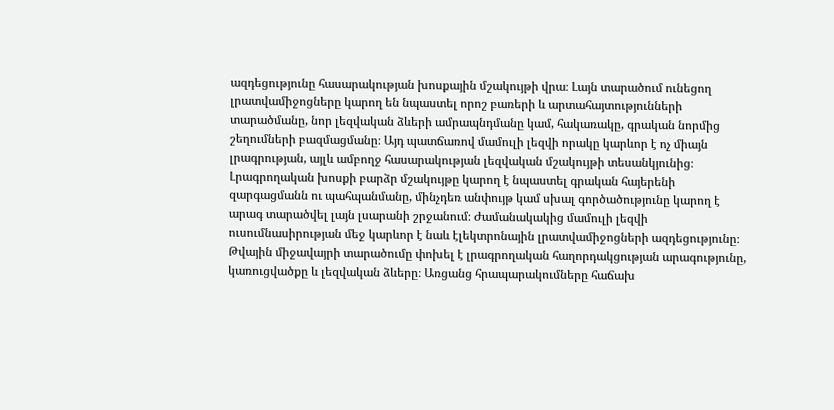ազդեցությունը հասարակության խոսքային մշակույթի վրա։ Լայն տարածում ունեցող լրատվամիջոցները կարող են նպաստել որոշ բառերի և արտահայտությունների տարածմանը, նոր լեզվական ձևերի ամրապնդմանը կամ, հակառակը, գրական նորմից շեղումների բազմացմանը։ Այդ պատճառով մամուլի լեզվի որակը կարևոր է ոչ միայն լրագրության, այլև ամբողջ հասարակության լեզվական մշակույթի տեսանկյունից։ Լրագրողական խոսքի բարձր մշակույթը կարող է նպաստել գրական հայերենի զարգացմանն ու պահպանմանը, մինչդեռ անփույթ կամ սխալ գործածությունը կարող է արագ տարածվել լայն լսարանի շրջանում։ Ժամանակակից մամուլի լեզվի ուսումնասիրության մեջ կարևոր է նաև էլեկտրոնային լրատվամիջոցների ազդեցությունը։ Թվային միջավայրի տարածումը փոխել է լրագրողական հաղորդակցության արագությունը, կառուցվածքը և լեզվական ձևերը։ Առցանց հրապարակումները հաճախ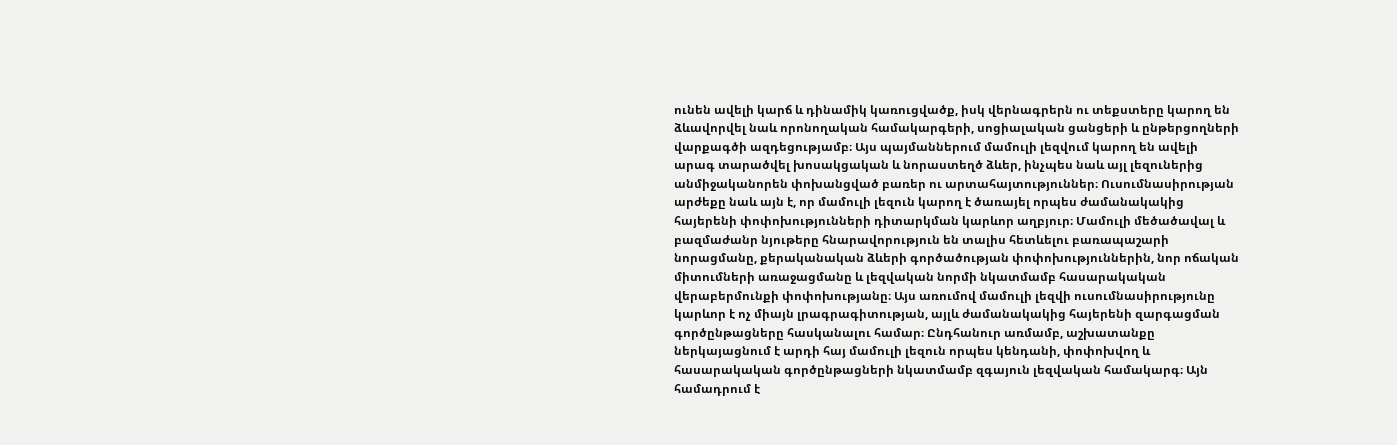ունեն ավելի կարճ և դինամիկ կառուցվածք, իսկ վերնագրերն ու տեքստերը կարող են ձևավորվել նաև որոնողական համակարգերի, սոցիալական ցանցերի և ընթերցողների վարքագծի ազդեցությամբ։ Այս պայմաններում մամուլի լեզվում կարող են ավելի արագ տարածվել խոսակցական և նորաստեղծ ձևեր, ինչպես նաև այլ լեզուներից անմիջականորեն փոխանցված բառեր ու արտահայտություններ։ Ուսումնասիրության արժեքը նաև այն է, որ մամուլի լեզուն կարող է ծառայել որպես ժամանակակից հայերենի փոփոխությունների դիտարկման կարևոր աղբյուր։ Մամուլի մեծածավալ և բազմաժանր նյութերը հնարավորություն են տալիս հետևելու բառապաշարի նորացմանը, քերականական ձևերի գործածության փոփոխություններին, նոր ոճական միտումների առաջացմանը և լեզվական նորմի նկատմամբ հասարակական վերաբերմունքի փոփոխությանը։ Այս առումով մամուլի լեզվի ուսումնասիրությունը կարևոր է ոչ միայն լրագրագիտության, այլև ժամանակակից հայերենի զարգացման գործընթացները հասկանալու համար։ Ընդհանուր առմամբ, աշխատանքը ներկայացնում է արդի հայ մամուլի լեզուն որպես կենդանի, փոփոխվող և հասարակական գործընթացների նկատմամբ զգայուն լեզվական համակարգ։ Այն համադրում է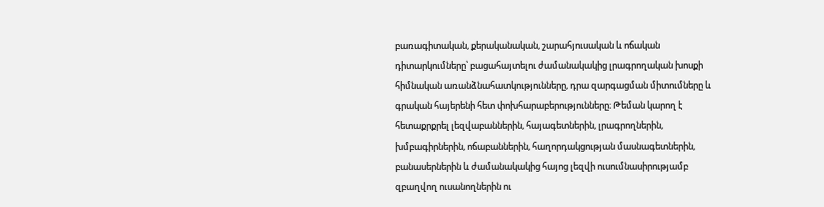բառագիտական, քերականական, շարահյուսական և ոճական դիտարկումները՝ բացահայտելու ժամանակակից լրագրողական խոսքի հիմնական առանձնահատկությունները, դրա զարգացման միտումները և գրական հայերենի հետ փոխհարաբերությունները։ Թեման կարող է հետաքրքրել լեզվաբաններին, հայագետներին, լրագրողներին, խմբագիրներին, ոճաբաններին, հաղորդակցության մասնագետներին, բանասերներին և ժամանակակից հայոց լեզվի ուսումնասիրությամբ զբաղվող ուսանողներին ու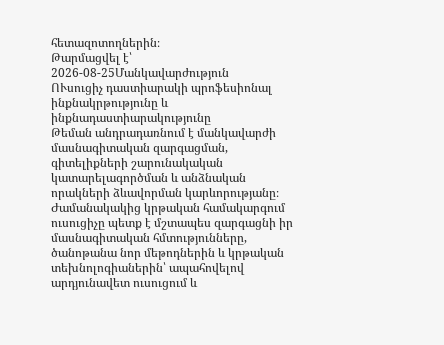հետազոտողներին։
Թարմացվել է՝ 2026-08-25Մանկավարժություն
ՈՒսուցիչ դաստիարակի պրոֆեսիոնալ ինքնակրթությունը և ինքնադաստիարակությունը
Թեման անդրադառնում է մանկավարժի մասնագիտական զարգացման, գիտելիքների շարունակական կատարելագործման և անձնական որակների ձևավորման կարևորությանը։ Ժամանակակից կրթական համակարգում ուսուցիչը պետք է մշտապես զարգացնի իր մասնագիտական հմտությունները, ծանոթանա նոր մեթոդներին և կրթական տեխնոլոգիաներին՝ ապահովելով արդյունավետ ուսուցում և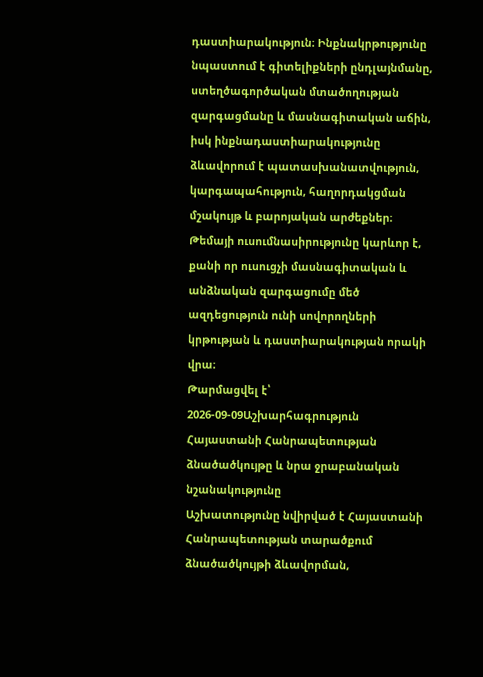դաստիարակություն։ Ինքնակրթությունը նպաստում է գիտելիքների ընդլայնմանը, ստեղծագործական մտածողության զարգացմանը և մասնագիտական աճին, իսկ ինքնադաստիարակությունը ձևավորում է պատասխանատվություն, կարգապահություն, հաղորդակցման մշակույթ և բարոյական արժեքներ։ Թեմայի ուսումնասիրությունը կարևոր է, քանի որ ուսուցչի մասնագիտական և անձնական զարգացումը մեծ ազդեցություն ունի սովորողների կրթության և դաստիարակության որակի վրա։
Թարմացվել է՝ 2026-09-09Աշխարհագրություն
Հայաստանի Հանրապետության ձնածածկույթը և նրա ջրաբանական նշանակությունը
Աշխատությունը նվիրված է Հայաստանի Հանրապետության տարածքում ձնածածկույթի ձևավորման,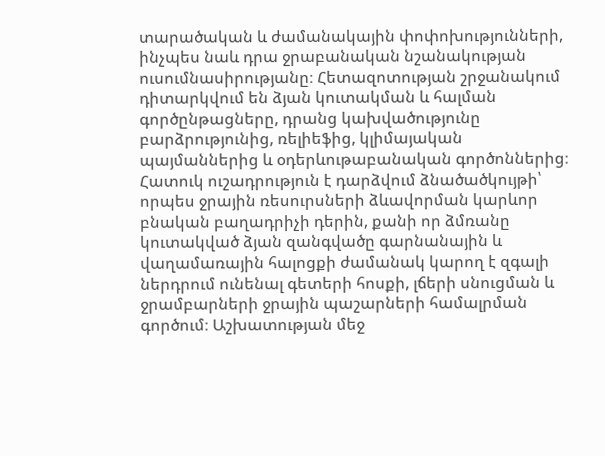տարածական և ժամանակային փոփոխությունների, ինչպես նաև դրա ջրաբանական նշանակության ուսումնասիրությանը։ Հետազոտության շրջանակում դիտարկվում են ձյան կուտակման և հալման գործընթացները, դրանց կախվածությունը բարձրությունից, ռելիեֆից, կլիմայական պայմաններից և օդերևութաբանական գործոններից։ Հատուկ ուշադրություն է դարձվում ձնածածկույթի՝ որպես ջրային ռեսուրսների ձևավորման կարևոր բնական բաղադրիչի դերին, քանի որ ձմռանը կուտակված ձյան զանգվածը գարնանային և վաղամառային հալոցքի ժամանակ կարող է զգալի ներդրում ունենալ գետերի հոսքի, լճերի սնուցման և ջրամբարների ջրային պաշարների համալրման գործում։ Աշխատության մեջ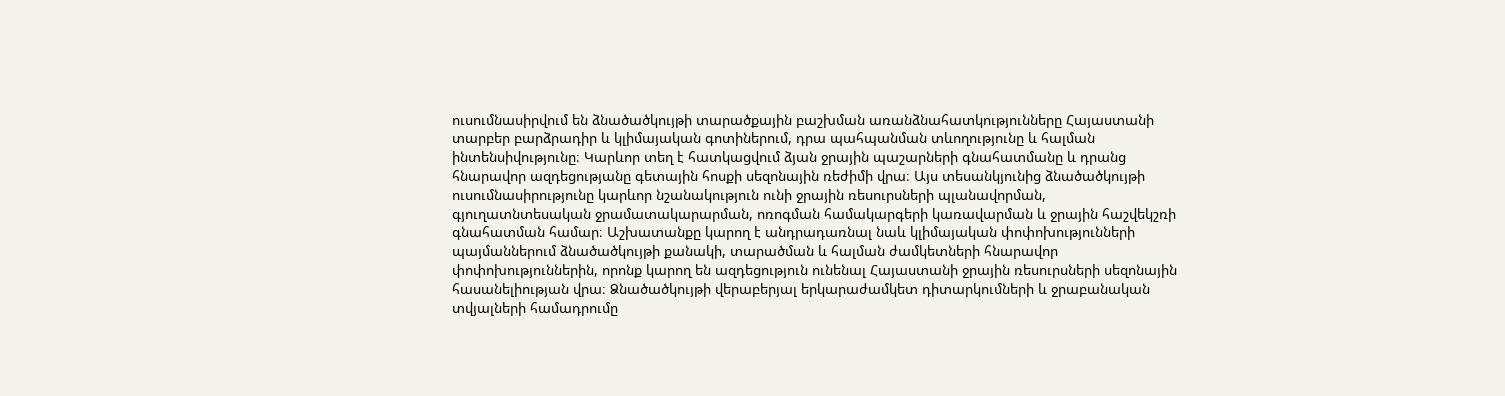ուսումնասիրվում են ձնածածկույթի տարածքային բաշխման առանձնահատկությունները Հայաստանի տարբեր բարձրադիր և կլիմայական գոտիներում, դրա պահպանման տևողությունը և հալման ինտենսիվությունը։ Կարևոր տեղ է հատկացվում ձյան ջրային պաշարների գնահատմանը և դրանց հնարավոր ազդեցությանը գետային հոսքի սեզոնային ռեժիմի վրա։ Այս տեսանկյունից ձնածածկույթի ուսումնասիրությունը կարևոր նշանակություն ունի ջրային ռեսուրսների պլանավորման, գյուղատնտեսական ջրամատակարարման, ոռոգման համակարգերի կառավարման և ջրային հաշվեկշռի գնահատման համար։ Աշխատանքը կարող է անդրադառնալ նաև կլիմայական փոփոխությունների պայմաններում ձնածածկույթի քանակի, տարածման և հալման ժամկետների հնարավոր փոփոխություններին, որոնք կարող են ազդեցություն ունենալ Հայաստանի ջրային ռեսուրսների սեզոնային հասանելիության վրա։ Ձնածածկույթի վերաբերյալ երկարաժամկետ դիտարկումների և ջրաբանական տվյալների համադրումը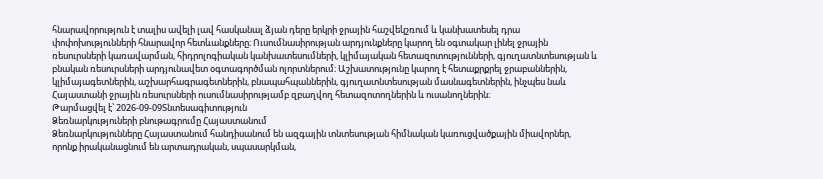հնարավորություն է տալիս ավելի լավ հասկանալ ձյան դերը երկրի ջրային հաշվեկշռում և կանխատեսել դրա փոփոխությունների հնարավոր հետևանքները։ Ուսումնասիրության արդյունքները կարող են օգտակար լինել ջրային ռեսուրսների կառավարման, հիդրոլոգիական կանխատեսումների, կլիմայական հետազոտությունների, գյուղատնտեսության և բնական ռեսուրսների արդյունավետ օգտագործման ոլորտներում։ Աշխատությունը կարող է հետաքրքրել ջրաբաններին, կլիմայագետներին, աշխարհագրագետներին, բնապահպաններին, գյուղատնտեսության մասնագետներին, ինչպես նաև Հայաստանի ջրային ռեսուրսների ուսումնասիրությամբ զբաղվող հետազոտողներին և ուսանողներին։
Թարմացվել է՝ 2026-09-09Տնտեսագիտություն
Ձեռնարկություների բնութագրումը Հայաստանում
Ձեռնարկությունները Հայաստանում հանդիսանում են ազգային տնտեսության հիմնական կառուցվածքային միավորներ, որոնք իրականացնում են արտադրական, սպասարկման,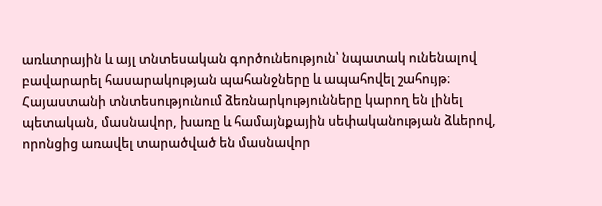առևտրային և այլ տնտեսական գործունեություն՝ նպատակ ունենալով բավարարել հասարակության պահանջները և ապահովել շահույթ։ Հայաստանի տնտեսությունում ձեռնարկությունները կարող են լինել պետական, մասնավոր, խառը և համայնքային սեփականության ձևերով, որոնցից առավել տարածված են մասնավոր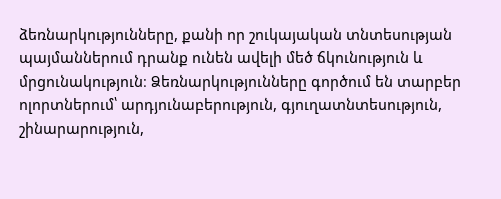ձեռնարկությունները, քանի որ շուկայական տնտեսության պայմաններում դրանք ունեն ավելի մեծ ճկունություն և մրցունակություն։ Ձեռնարկությունները գործում են տարբեր ոլորտներում՝ արդյունաբերություն, գյուղատնտեսություն, շինարարություն,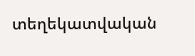տեղեկատվական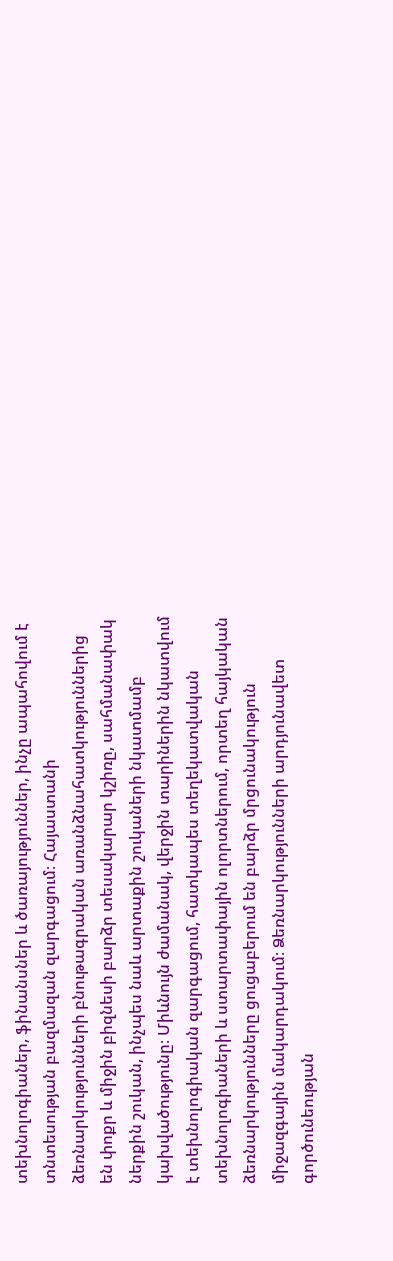տեխնոլոգիաներ, ֆինանսներ և ծառայություններ, ինչը ապահովում է տնտեսության բազմազան զարգացում։ Հայաստանի ձեռնարկությունների բնութագրական առանձնահատկություններից են փոքր և միջին բիզնեսի բարձր տեսակարար կշիռը, սահմանափակ ներքին շուկան, ինչպես նաև արտաքին շուկաների նկատմամբ կախվածությունը։ Միևնույն ժամանակ, վերջին տարիներին նկատվում է տեխնոլոգիական զարգացում, հատկապես տեղեկատվական տեխնոլոգիաների և ստարտափային ոլորտներում, որտեղ հայկական ձեռնարկությունները ցուցաբերում են բարձր մրցունակություն միջազգային մակարդակում։ Ձեռնարկությունների արդյունավետ գործունեության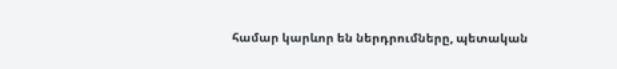համար կարևոր են ներդրումները, պետական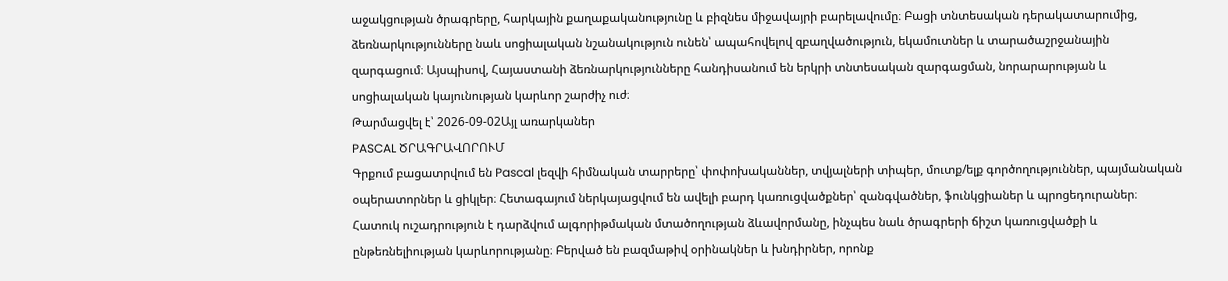աջակցության ծրագրերը, հարկային քաղաքականությունը և բիզնես միջավայրի բարելավումը։ Բացի տնտեսական դերակատարումից, ձեռնարկությունները նաև սոցիալական նշանակություն ունեն՝ ապահովելով զբաղվածություն, եկամուտներ և տարածաշրջանային զարգացում։ Այսպիսով, Հայաստանի ձեռնարկությունները հանդիսանում են երկրի տնտեսական զարգացման, նորարարության և սոցիալական կայունության կարևոր շարժիչ ուժ։
Թարմացվել է՝ 2026-09-02Այլ առարկաներ
PASCAL ԾՐԱԳՐԱՎՈՐՈՒՄ
Գրքում բացատրվում են Pascal լեզվի հիմնական տարրերը՝ փոփոխականներ, տվյալների տիպեր, մուտք/ելք գործողություններ, պայմանական օպերատորներ և ցիկլեր։ Հետագայում ներկայացվում են ավելի բարդ կառուցվածքներ՝ զանգվածներ, ֆունկցիաներ և պրոցեդուրաներ։ Հատուկ ուշադրություն է դարձվում ալգորիթմական մտածողության ձևավորմանը, ինչպես նաև ծրագրերի ճիշտ կառուցվածքի և ընթեռնելիության կարևորությանը։ Բերված են բազմաթիվ օրինակներ և խնդիրներ, որոնք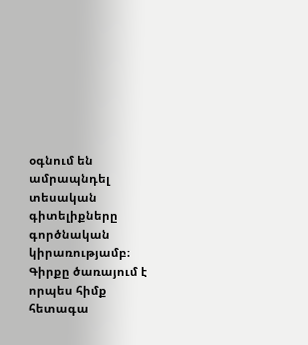օգնում են ամրապնդել տեսական գիտելիքները գործնական կիրառությամբ։ Գիրքը ծառայում է որպես հիմք հետագա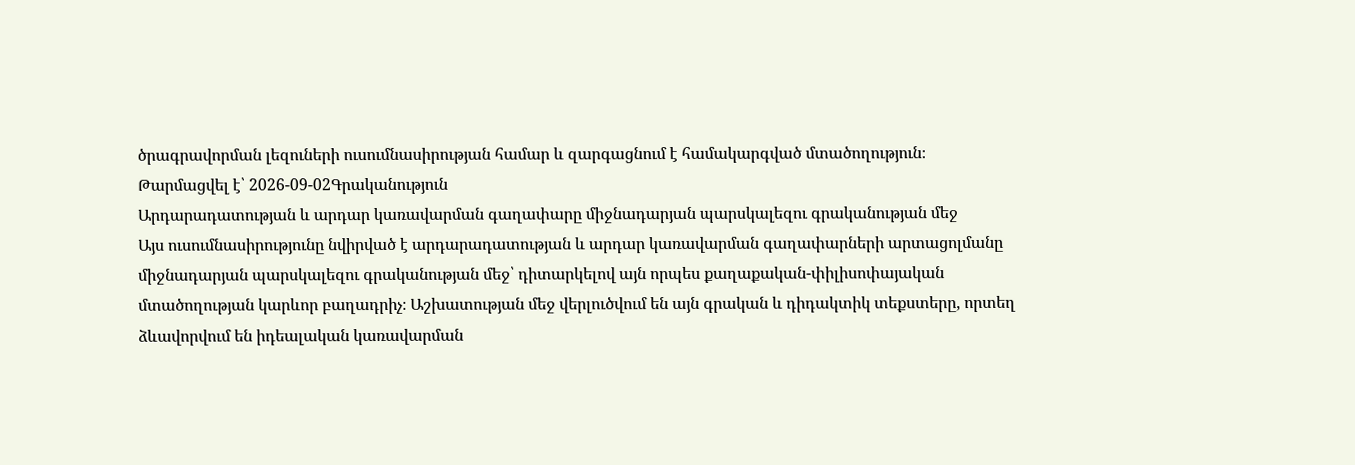ծրագրավորման լեզուների ուսումնասիրության համար և զարգացնում է համակարգված մտածողություն։
Թարմացվել է՝ 2026-09-02Գրականություն
Արդարադատության և արդար կառավարման գաղափարը միջնադարյան պարսկալեզու գրականության մեջ
Այս ուսումնասիրությունը նվիրված է արդարադատության և արդար կառավարման գաղափարների արտացոլմանը միջնադարյան պարսկալեզու գրականության մեջ՝ դիտարկելով այն որպես քաղաքական-փիլիսոփայական մտածողության կարևոր բաղադրիչ։ Աշխատության մեջ վերլուծվում են այն գրական և դիդակտիկ տեքստերը, որտեղ ձևավորվում են իդեալական կառավարման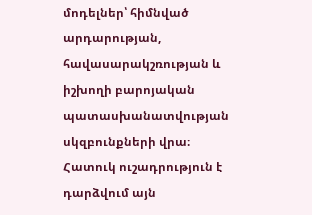մոդելներ՝ հիմնված արդարության, հավասարակշռության և իշխողի բարոյական պատասխանատվության սկզբունքների վրա։ Հատուկ ուշադրություն է դարձվում այն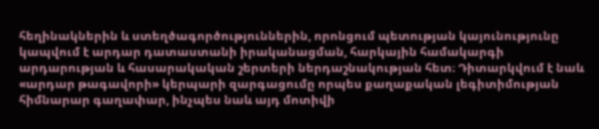հեղինակներին և ստեղծագործություններին, որոնցում պետության կայունությունը կապվում է արդար դատաստանի իրականացման, հարկային համակարգի արդարության և հասարակական շերտերի ներդաշնակության հետ։ Դիտարկվում է նաև «արդար թագավորի» կերպարի զարգացումը որպես քաղաքական լեգիտիմության հիմնարար գաղափար, ինչպես նաև այդ մոտիվի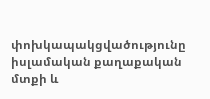փոխկապակցվածությունը իսլամական քաղաքական մտքի և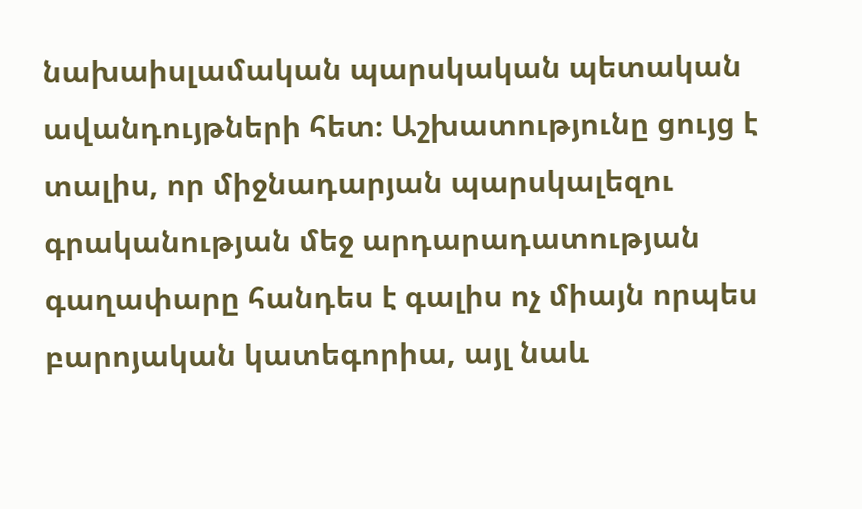նախաիսլամական պարսկական պետական ավանդույթների հետ։ Աշխատությունը ցույց է տալիս, որ միջնադարյան պարսկալեզու գրականության մեջ արդարադատության գաղափարը հանդես է գալիս ոչ միայն որպես բարոյական կատեգորիա, այլ նաև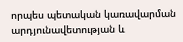որպես պետական կառավարման արդյունավետության և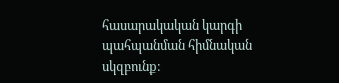հասարակական կարգի պահպանման հիմնական սկզբունք։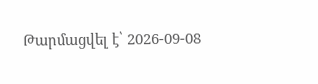Թարմացվել է՝ 2026-09-08